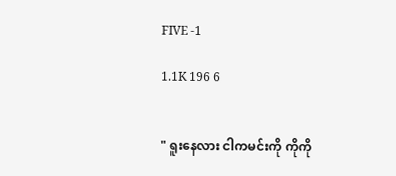FIVE -1

1.1K 196 6


" ရူးနေလား ငါကမင်းကို ကိုကို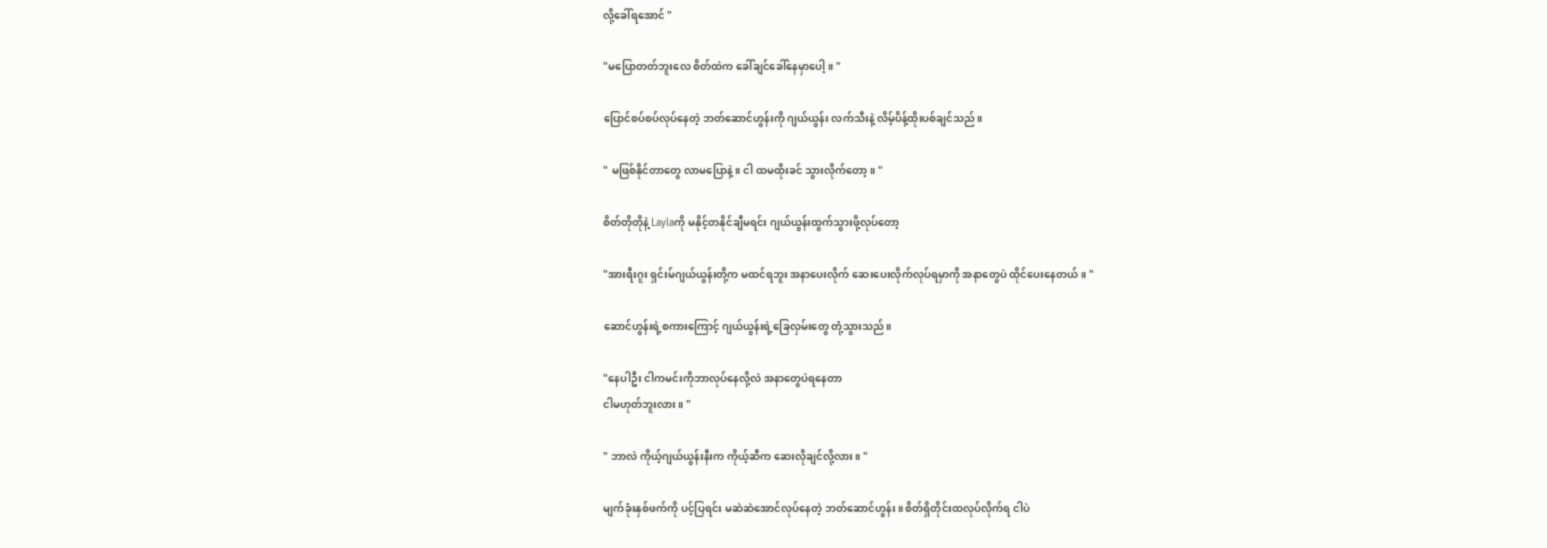လို့ခေါ်ရအောင် "

"မပြောတတ်ဘူးလေ စိတ်ထဲက ခေါ်ချင်ခေါ်နေမှာပေါ့။ "

ပြောင်စပ်စပ်လုပ်နေတဲ့ ဘတ်ဆောင်ဟွန်းကို ဂျယ်ယွန်း လက်သီးနဲ့ လိမ့်ပိန့်ထိုးပစ်ချင်သည်။

" မဖြစ်နိုင်တာ‌တွေ လာမပြောနဲ့။ ငါ ထမထိုးခင် သွားလိုက်တော့။ "

စိတ်တိုတိုနဲ့ Laylaကို မနိုင့်တနိုင်ချီမရင်း ဂျယ်ယွန်းထွက်သွားဖို့လုပ်တော့

"အားရီးဂူး ရှင်းမ်ဂျယ်ယွန်းတို့က မထင်ရဘူး အနာပေးလိုက် ဆေးပေးလိုက်လုပ်ရမှာကို အနာတွေပဲ ထိုင်ပေးနေတယ်။ "

ဆောင်ဟွန်းရဲ့စကားကြောင့် ဂျယ်ယွန်းရဲ့ခြေလှမ်းတွေ တုံ့သွားသည်။

"နေပါဦး ငါကမင်းကိုဘာလုပ်နေလို့လဲ အနာတွေပဲရနေတာ
ငါမဟုတ်ဘူးလား။ "

" ဘာလဲ ကိုယ့်ဂျယ်ယွန်းနီးက ကိုယ့်ဆီက ဆေးလိုချင်လို့လား။ "

မျက်ခုံးနှစ်ဖက်ကို ပင့်ပြရင်း မဆဲဆဲအောင်လုပ်နေတဲ့ ဘတ်ဆောင်ဟွန်း။ စိတ်ရှိတိုင်းထလုပ်လိုက်ရ ငါပဲ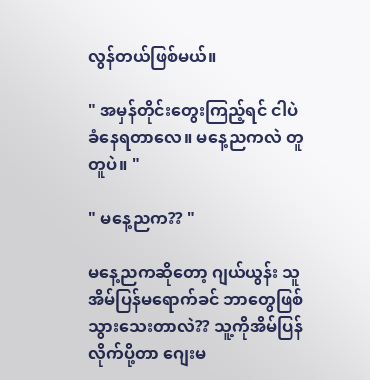လွန်တယ်ဖြစ်မယ်။

" အမှန်တိုင်း‌တွေးကြည့်ရင် ငါပဲ ခံနေရတာလေ။ မနေ့ညကလဲ တူတူပဲ။ "

" မနေ့ညက?? "

မနေ့ညကဆိုတော့ ဂျယ်ယွန်း သူအိမ်ပြန်မရောက်ခင် ဘာတွေဖြစ်သွားသေးတာလဲ?? သူ့ကိုအိမ်ပြန်လိုက်ပို့တာ ဂျေးမ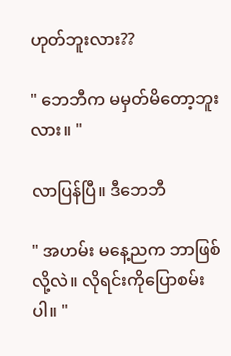ဟုတ်ဘူးလား??

" ဘေဘီက မမှတ်မိတော့ဘူးလား။ "

လာပြန်ပြီ။ ဒီဘေဘီ

" အဟမ်း မနေ့ညက ဘာဖြစ်လို့လဲ။ လိုရင်းကိုပြောစမ်းပါ။ "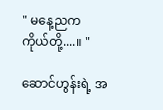" မနေ့ညက ကိုယ်တို့....။ "

ဆောင်ဟွန်းရဲ့ အ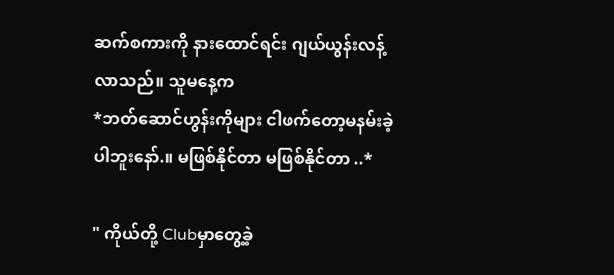ဆက်စကားကို နားထောင်ရင်း ဂျယ်ယွန်းလန့်လာသည်။ သူမနေ့က
*ဘတ်ဆောင်ဟွန်းကိုများ ငါဖက်တော့မနမ်းခဲ့ပါဘူးနော်.။ မဖြစ်နိုင်တာ မဖြစ်နိုင်တာ ..*

" ကိုယ်တို့ Clubမှာ‌တွေ့ခဲ့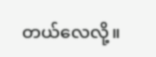တယ်လေလို့။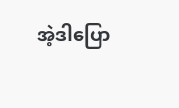အဲ့ဒါပြော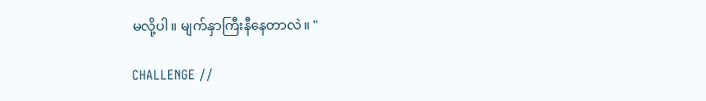မလို့ပါ။ မျက်နှာကြီးနီနေတာလဲ။ "

CHALLENGE //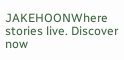JAKEHOONWhere stories live. Discover now